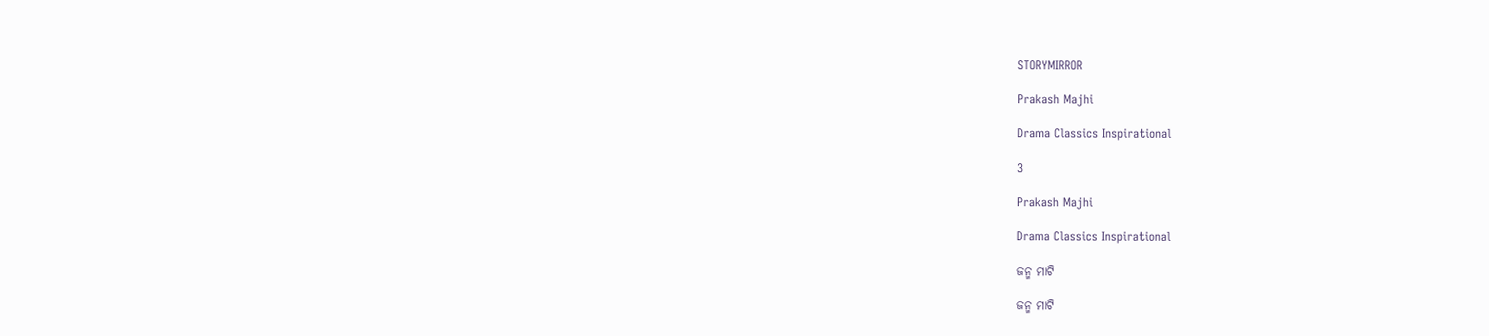STORYMIRROR

Prakash Majhi

Drama Classics Inspirational

3

Prakash Majhi

Drama Classics Inspirational

ଜନ୍ମ ମାଟି

ଜନ୍ମ ମାଟି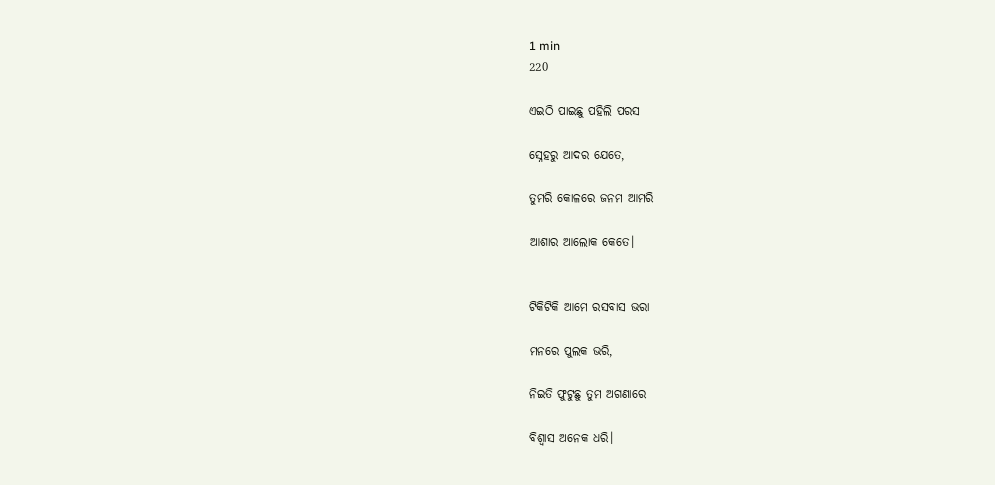1 min
220

ଏଇଠି ପାଇଛୁ ପହିଲି ପରସ

ସ୍ନେହରୁ ଆଦର ଯେତେ,

ତୁମରି କୋଳରେ ଜନମ ଆମରି

ଆଶାର ଆଲୋକ କେତେ।


ଟିକିଟିକି ଆମେ ରସବାସ ଭରା

ମନରେ ପୁଲକ ଭରି,

ନିଇତି ଫୁଟୁଛୁ ତୁମ ଅଗଣାରେ

ବିଶ୍ଵାସ ଅନେକ ଧରି।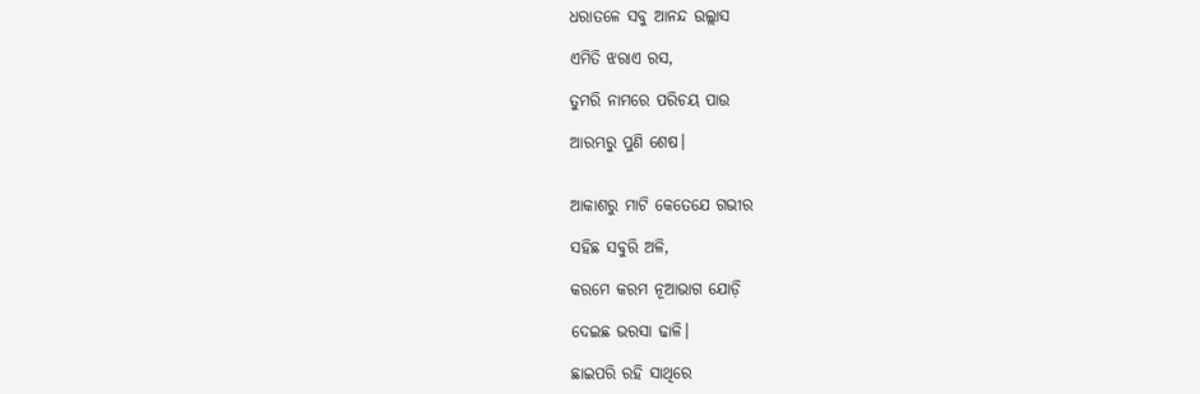ଧରାତଳେ ସବୁ ଆନନ୍ଦ ଉଲ୍ଲାସ

ଏମିତି ଝରାଏ ରସ,

ତୁମରି ନାମରେ ପରିଚୟ ପାଉ

ଆରମ୍ଭରୁ ପୁଣି ଶେଷ।


ଆକାଶରୁ ମାଟି କେତେଯେ ଗଭୀର

ସହିଛ ସବୁରି ଅଳି,

କରମେ କରମ ନୂଆଭାଗ ଯୋଡ଼ି

ଦେଇଛ ଭରସା ଢାଳି।

ଛାଇପରି ରହି ସାଥିରେ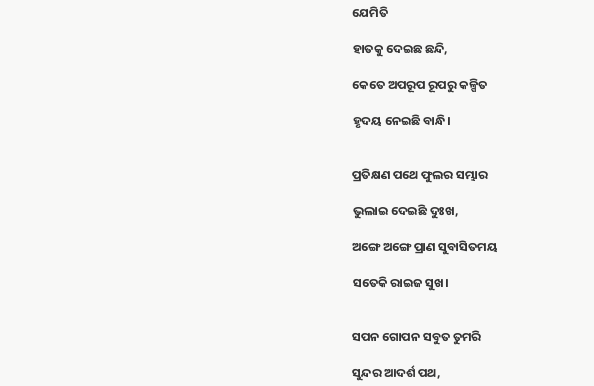ଯେମିତି

ହାତକୁ ଦେଇଛ ଛନ୍ଦି,

କେତେ ଅପରୂପ ରୂପରୁ କଳ୍ପିତ

ହୃଦୟ ନେଇଛି ବାନ୍ଧି।


ପ୍ରତିକ୍ଷଣ ପଥେ ଫୁଲର ସମ୍ଭାର

ଭୁଲାଇ ଦେଇଛି ଦୁଃଖ,

ଅଙ୍ଗେ ଅଙ୍ଗେ ପ୍ରାଣ ସୁବାସିତମୟ

ସତେକି ରାଇଜ ସୁଖ।


ସପନ ଗୋପନ ସବୁତ ତୁମରି

ସୁନ୍ଦର ଆଦର୍ଶ ପଥ,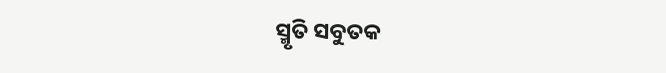ସ୍ମୃତି ସବୁତକ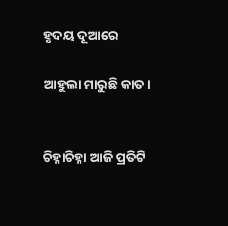ହୃଦୟ ଦୂଆରେ

ଆହୁଲା ମାରୁଛି କାତ।


ଚିହ୍ନାଚିହ୍ନା ଆଜି ପ୍ରତିଟି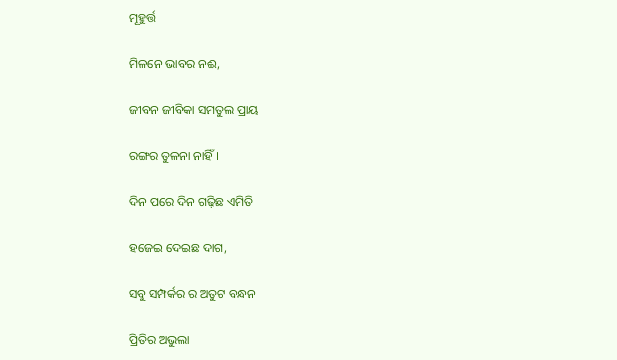ମୂହୁର୍ତ୍ତ

ମିଳନେ ଭାବର ନଈ,

ଜୀବନ ଜୀବିକା ସମତୁଲ ପ୍ରାୟ

ରଙ୍ଗର ତୁଳନା ନାହିଁ ।

ଦିନ ପରେ ଦିନ ଗଢ଼ିଛ ଏମିତି

ହଜେଇ ଦେଇଛ ଦାଗ,

ସବୁ ସମ୍ପର୍କର ର ଅତୁଟ ବନ୍ଧନ

ପ୍ରିତିର ଅଭୁଲା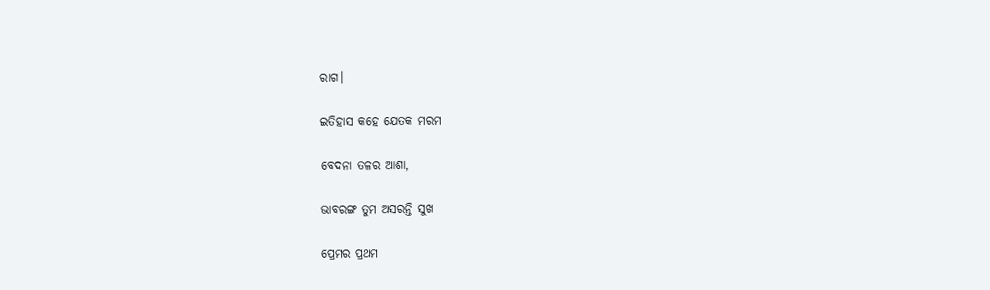ରାଗ।

ଇତିହାସ କହେ ଯେତକ ମରମ

ବେଦନା ତଳର ଆଶା,

ଭାବରଙ୍ଗ ତୁମ ଅସରନ୍ତି ସୁଖ

ପ୍ରେମର ପ୍ରଥମ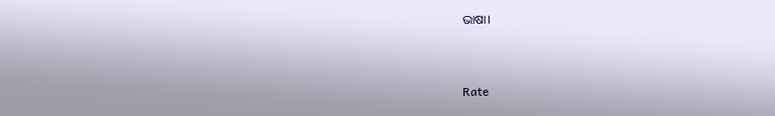ଭାଷା।



Rate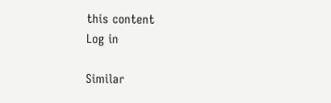this content
Log in

Similar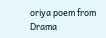oriya poem from Drama